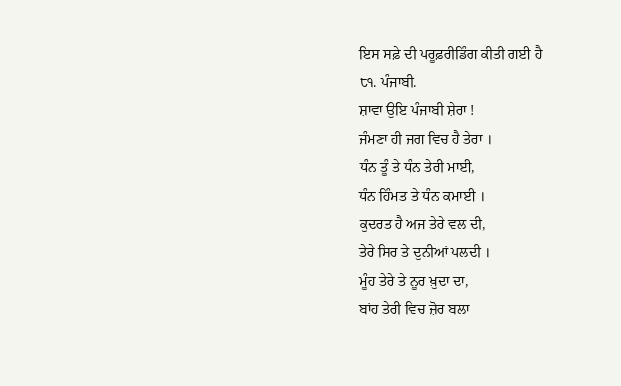ਇਸ ਸਫ਼ੇ ਦੀ ਪਰੂਫ਼ਰੀਡਿੰਗ ਕੀਤੀ ਗਈ ਹੈ
੮੧. ਪੰਜਾਬੀ.
ਸ਼ਾਵਾ ਉਇ ਪੰਜਾਬੀ ਸ਼ੇਰਾ !
ਜੰਮਣਾ ਹੀ ਜਗ ਵਿਚ ਹੈ ਤੇਰਾ ।
ਧੰਨ ਤੂੰ ਤੇ ਧੰਨ ਤੇਰੀ ਮਾਈ,
ਧੰਨ ਹਿੰਮਤ ਤੇ ਧੰਨ ਕਮਾਈ ।
ਕੁਦਰਤ ਹੈ ਅਜ ਤੇਰੇ ਵਲ ਦੀ,
ਤੇਰੇ ਸਿਰ ਤੇ ਦੁਨੀਆਂ ਪਲਦੀ ।
ਮੂੰਹ ਤੇਰੇ ਤੇ ਨੂਰ ਖ਼ੁਦਾ ਦਾ,
ਬਾਂਹ ਤੇਰੀ ਵਿਚ ਜ਼ੋਰ ਬਲਾ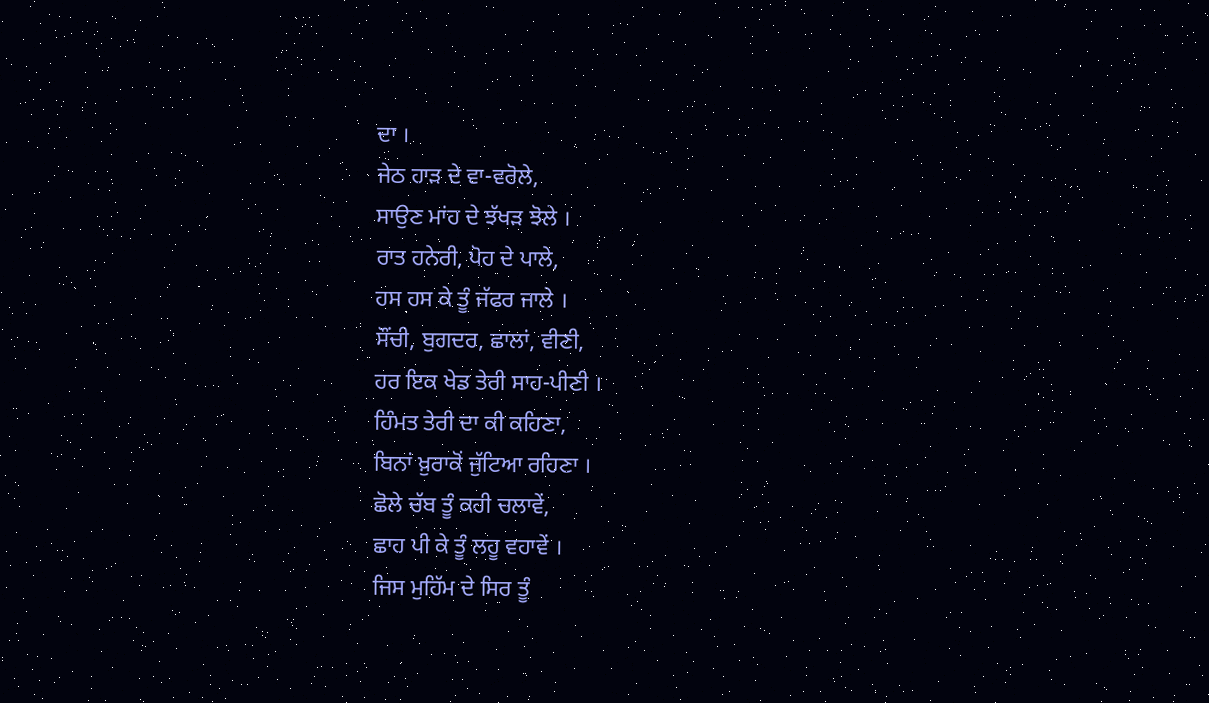ਦਾ ।
ਜੇਠ ਹਾੜ ਦੇ ਵਾ-ਵਰੋਲੇ,
ਸਾਉਣ ਮਾਂਹ ਦੇ ਝੱਖੜ ਝੋਲੇ ।
ਰਾਤ ਹਨੇਰੀ, ਪੋਹ ਦੇ ਪਾਲੇ,
ਹਸ ਹਸ ਕੇ ਤੂੰ ਜੱਫਰ ਜਾਲੇ ।
ਸੌਂਚੀ, ਬੁਗਦਰ, ਛਾਲਾਂ, ਵੀਣੀ,
ਹਰ ਇਕ ਖੇਡ ਤੇਰੀ ਸਾਹ-ਪੀਣੀ ।
ਹਿੰਮਤ ਤੇਰੀ ਦਾ ਕੀ ਕਹਿਣਾ,
ਬਿਨਾਂ ਖ਼ੁਰਾਕੋਂ ਜੁੱਟਿਆ ਰਹਿਣਾ ।
ਛੋਲੇ ਚੱਬ ਤੂੰ ਕਹੀ ਚਲਾਵੇਂ,
ਛਾਹ ਪੀ ਕੇ ਤੂੰ ਲਹੂ ਵਹਾਵੇਂ ।
ਜਿਸ ਮੁਹਿੱਮ ਦੇ ਸਿਰ ਤੂੰ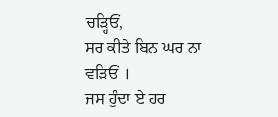ਚੜ੍ਹਿਓਂ,
ਸਰ ਕੀਤੇ ਬਿਨ ਘਰ ਨਾ ਵੜਿਓਂ ।
ਜਸ ਹੁੰਦਾ ਏ ਹਰ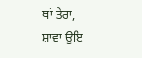ਥਾਂ ਤੇਰਾ,
ਸ਼ਾਵਾ ਉਇ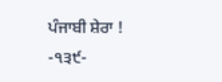ਪੰਜਾਬੀ ਸ਼ੇਰਾ !
-੧੩੯-